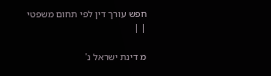חפש עורך דין לפי תחום משפטי
| |

מ דינת ישראל נ'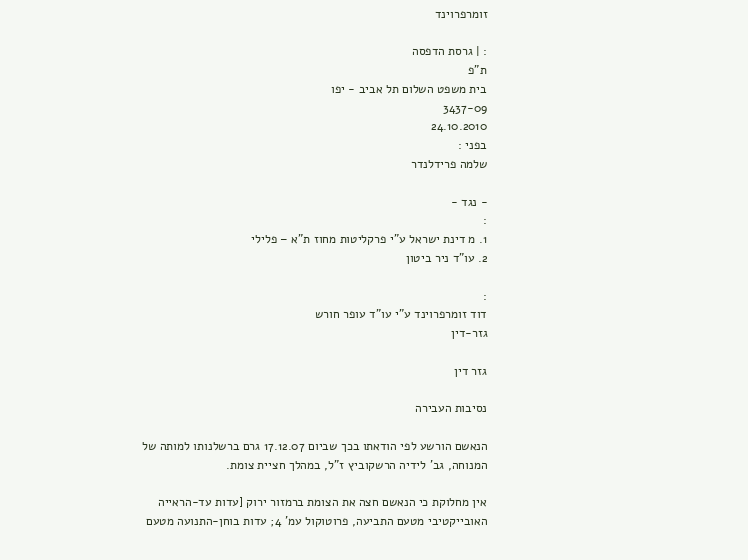זומרפרוינד

: | גרסת הדפסה
ת"פ
בית משפט השלום תל אביב - יפו
3437-09
24.10.2010
בפני :
שלמה פרידלנדר

- נגד -
:
1. מ דינת ישראל ע"י פרקליטות מחוז ת"א – פלילי
2. עו"ד ניר ביטון

:
דוד זומרפרוינד ע"י עו"ד עופר חורש
גזר-דין

גזר דין

נסיבות העבירה

הנאשם הורשע לפי הודאתו בכך שביום 17.12.07 גרם ברשלנותו למותה של המנוחה, גב' לידיה הרשקוביץ ז"ל, במהלך חציית צומת.

אין מחלוקת כי הנאשם חצה את הצומת ברמזור ירוק [עדות עד-הראייה האובייקטיבי מטעם התביעה, פרוטוקול עמ' 4; עדות בוחן-התנועה מטעם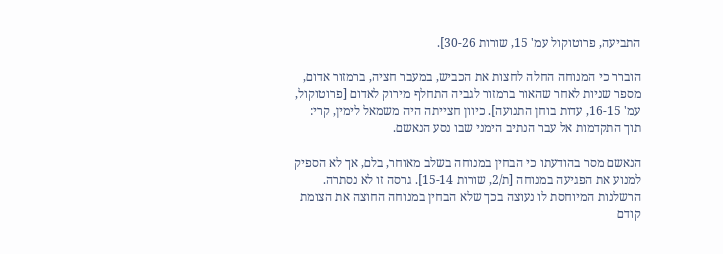התביעה, פרוטוקול עמ' 15, שורות 30-26].

הוברר כי המנוחה החלה לחצות את הכביש, במעבר חציה, ברמזור אדום, מספר שניות לאחר שהאור ברמזור לגביה התחלף מירוק לאדום [פרוטוקול, עמ' 16-15, עדות בוחן התנועה]. כיוון חצייתה היה משמאל לימין, קרי: תוך התקדמות אל עבר הנתיב הימני שבו נסע הנאשם.

הנאשם מסר בהודעתו כי הבחין במנוחה בשלב מאוחר, בלם, אך לא הספיק למנוע את הפגיעה במנוחה [ת/2, שורות 15-14]. גרסה זו לא נסתרה. הרשלנות המיוחסת לו נעוצה בכך שלא הבחין במנוחה החוצה את הצומת קודם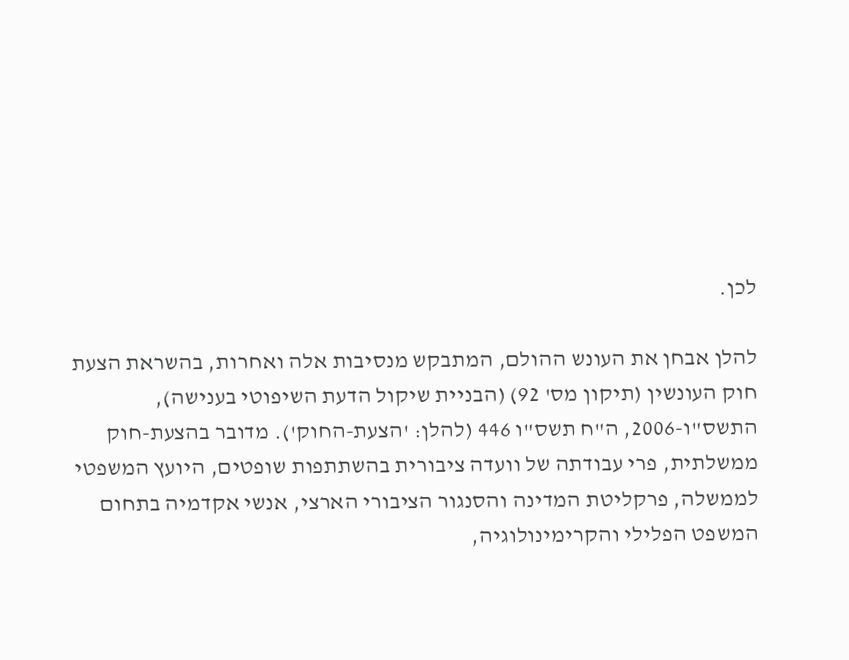לכן.

להלן אבחן את העונש ההולם, המתבקש מנסיבות אלה ואחרות, בהשראת הצעת חוק העונשין (תיקון מס' 92) (הבניית שיקול הדעת השיפוטי בענישה), התשס"ו-2006, ה"ח תשס"ו 446 (להלן: 'הצעת-החוק'). מדובר בהצעת-חוק ממשלתית, פרי עבודתה של וועדה ציבורית בהשתתפות שופטים, היועץ המשפטי לממשלה, פרקליטת המדינה והסנגור הציבורי הארצי, אנשי אקדמיה בתחום המשפט הפלילי והקרימינולוגיה,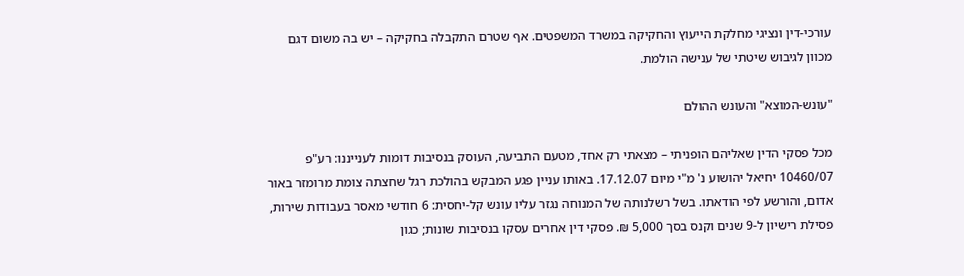עורכי-דין ונציגי מחלקת הייעוץ והחקיקה במשרד המשפטים. אף שטרם התקבלה בחקיקה – יש בה משום דגם מכוון לגיבוש שיטתי של ענישה הולמת.

"עונש-המוצא" והעונש ההולם

מכל פסקי הדין שאליהם הופניתי – מצאתי רק אחד, מטעם התביעה, העוסק בנסיבות דומות לענייננו: רע"פ 10460/07 יחיאל יהושוע נ' מ"י מיום 17.12.07. באותו עניין פגע המבקש בהולכת רגל שחצתה צומת מרומזר באור אדום, והורשע לפי הודאתו. בשל רשלנותה של המנוחה נגזר עליו עונש קל-יחסית: 6 חודשי מאסר בעבודות שירות, פסילת רישיון ל-9 שנים וקנס בסך 5,000 ₪. פסקי דין אחרים עסקו בנסיבות שונות; כגון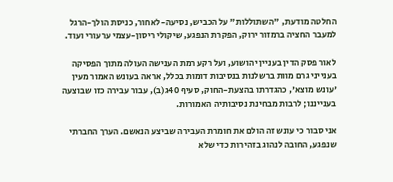החלטה מודעת, "השתוללות" על הכביש, נסיעה-לאחור, כניסת הולך-הרגל למעבר החציה ברמזור ירוק, הפקרת הנפגע, שיקולי ריסון-עצמי ערעורי ועוד.

לאור פסק הדין בעניין יהושוע, ועל רקע רמת הענישה העולה מתוך הפסיקה בענייני גרם מוות ברשלנות בנסיבות דומות בכלל, אראה בעונש האמור מעין 'עונש מוצא', כהגדרתו בהצעת-החוק, סעיף 40ג(ב), עבור עבירה כזו שבוצעה בענייננו; לרבות מבחינת נסיבותיה האמורות.

אני סבור כי עונש זה הולם את חומרת העבירה שביצע הנאשם. הערך החברתי שנפגע, החובה לנהוג בזהירות כדי שלא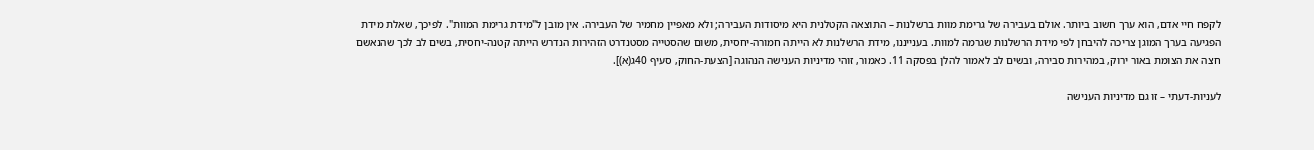לקפח חיי אדם, הוא ערך חשוב ביותר. אולם בעבירה של גרימת מוות ברשלנות – התוצאה הקטלנית היא מיסודות העבירה; ולא מאפיין מחמיר של העבירה. אין מובן ל"מידת גרימת המוות". לפיכך, שאלת מידת הפגיעה בערך המוגן צריכה להיבחן לפי מידת הרשלנות שגרמה למוות. בענייננו, מידת הרשלנות לא הייתה חמורה-יחסית, משום שהסטייה מסטנדרט הזהירות הנדרש הייתה קטנה-יחסית, בשים לב לכך שהנאשם חצה את הצומת באור ירוק, במהירות סבירה, ובשים לב לאמור להלן בפסקה 11. כאמור, זוהי מדיניות הענישה הנהוגה [הצעת-החוק, סעיף 40ג(א)].

לעניות-דעתי – זו גם מדיניות הענישה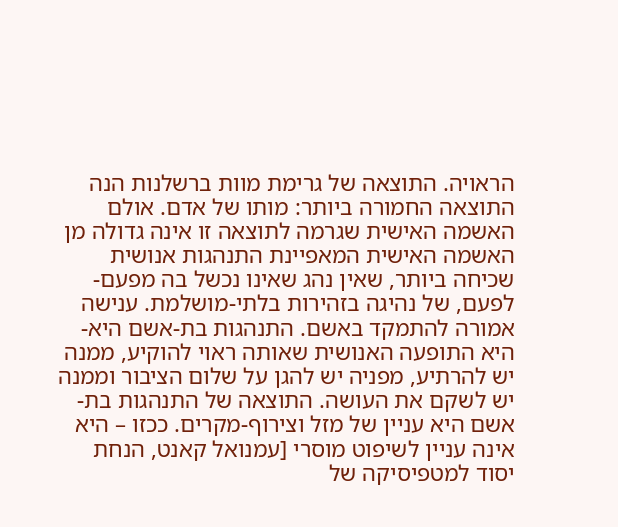הראויה. התוצאה של גרימת מוות ברשלנות הנה התוצאה החמורה ביותר: מותו של אדם. אולם האשמה האישית שגרמה לתוצאה זו אינה גדולה מן האשמה האישית המאפיינת התנהגות אנושית שכיחה ביותר, שאין נהג שאינו נכשל בה מפעם-לפעם, של נהיגה בזהירות בלתי-מושלמת. ענישה אמורה להתמקד באשם. התנהגות בת-אשם היא-היא התופעה האנושית שאותה ראוי להוקיע, ממנה יש להרתיע, מפניה יש להגן על שלום הציבור וממנה יש לשקם את העושה. התוצאה של התנהגות בת-אשם היא עניין של מזל וצירוף-מקרים. ככזו – היא אינה עניין לשיפוט מוסרי [עמנואל קאנט, הנחת יסוד למטפיסיקה של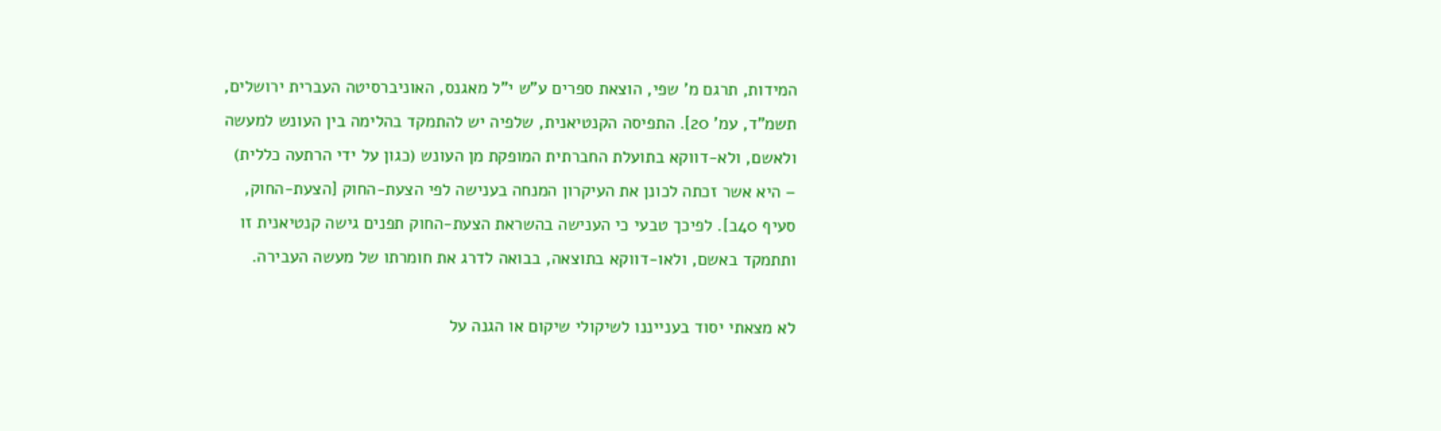המידות, תרגם מ' שפי, הוצאת ספרים ע"ש י"ל מאגנס, האוניברסיטה העברית ירושלים, תשמ"ד, עמ' 20]. התפיסה הקנטיאנית, שלפיה יש להתמקד בהלימה בין העונש למעשה ולאשם, ולא-דווקא בתועלת החברתית המופקת מן העונש (כגון על ידי הרתעה כללית) – היא אשר זכתה לכונן את העיקרון המנחה בענישה לפי הצעת-החוק [הצעת-החוק, סעיף 40ב]. לפיכך טבעי כי הענישה בהשראת הצעת-החוק תפנים גישה קנטיאנית זו ותתמקד באשם, ולאו-דווקא בתוצאה, בבואה לדרג את חומרתו של מעשה העבירה.

לא מצאתי יסוד בענייננו לשיקולי שיקום או הגנה על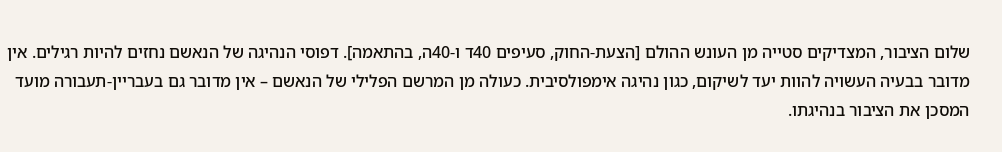שלום הציבור, המצדיקים סטייה מן העונש ההולם [הצעת-החוק, סעיפים 40ד ו-40ה, בהתאמה]. דפוסי הנהיגה של הנאשם נחזים להיות רגילים. אין מדובר בבעיה העשויה להוות יעד לשיקום, כגון נהיגה אימפולסיבית. כעולה מן המרשם הפלילי של הנאשם – אין מדובר גם בעבריין-תעבורה מועד המסכן את הציבור בנהיגתו.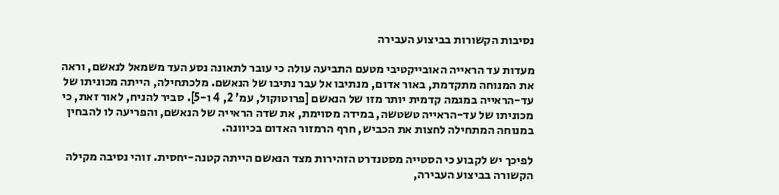נסיבות הקשורות בביצוע העבירה

מעדות עד הראייה האובייקטיבי מטעם התביעה עולה כי עובר לתאונה נסע העד משמאל לנאשם, וראה את המנוחה מתקדמת, באור אדום, מנתיבו אל עבר נתיבו של הנאשם. מלכתחילה, הייתה מכוניתו של עד-הראייה במגמה קדמית יותר מזו של הנאשם [פרוטוקול, עמ' 2, 4 ו-5]. סביר להניח, לאור זאת, כי מכוניתו של עד-הראייה טשטשה, במידה מסוימת, את שדה הראייה של הנאשם, והפריעה לו להבחין במנוחה המתחילה לחצות את הכביש, חרף הרמזור האדום בכיוונה.

לפיכך יש לקבוע כי הסטייה מסטנדרט הזהירות מצד הנאשם הייתה קטנה-יחסית. זוהי נסיבה מקילה הקשורה בביצוע העבירה,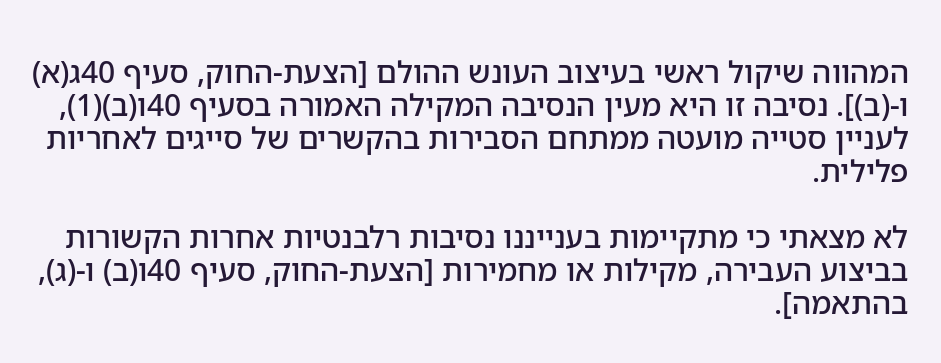המהווה שיקול ראשי בעיצוב העונש ההולם [הצעת-החוק, סעיף 40ג(א) ו-(ב)]. נסיבה זו היא מעין הנסיבה המקילה האמורה בסעיף 40ו(ב)(1), לעניין סטייה מועטה ממתחם הסבירות בהקשרים של סייגים לאחריות פלילית.

לא מצאתי כי מתקיימות בענייננו נסיבות רלבנטיות אחרות הקשורות בביצוע העבירה, מקילות או מחמירות [הצעת-החוק, סעיף 40ו(ב) ו-(ג), בהתאמה].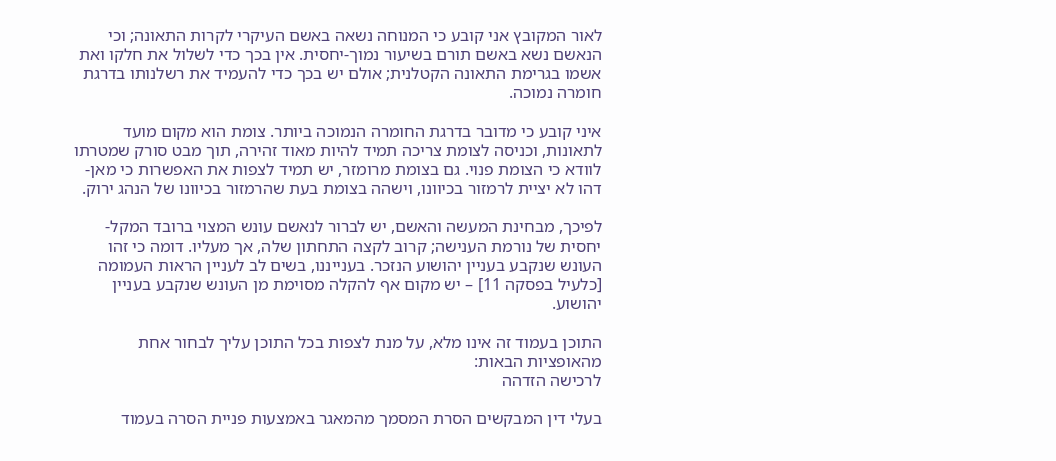לאור המקובץ אני קובע כי המנוחה נשאה באשם העיקרי לקרות התאונה; וכי הנאשם נשא באשם תורם בשיעור נמוך-יחסית. אין בכך כדי לשלול את חלקו ואת אשמו בגרימת התאונה הקטלנית; אולם יש בכך כדי להעמיד את רשלנותו בדרגת חומרה נמוכה.

איני קובע כי מדובר בדרגת החומרה הנמוכה ביותר. צומת הוא מקום מועד לתאונות, וכניסה לצומת צריכה תמיד להיות מאוד זהירה, תוך מבט סורק שמטרתו לוודא כי הצומת פנוי. גם בצומת מרומזר, יש תמיד לצפות את האפשרות כי מאן-דהו לא יציית לרמזור בכיוונו, וישהה בצומת בעת שהרמזור בכיוונו של הנהג ירוק.

לפיכך, מבחינת המעשה והאשם, יש לברור לנאשם עונש המצוי ברובד המקל-יחסית של נורמת הענישה; קרוב לקצה התחתון שלה, אך מעליו. דומה כי זהו העונש שנקבע בעניין יהושוע הנזכר. בענייננו, בשים לב לעניין הראות העמומה [כלעיל בפסקה 11] – יש מקום אף להקלה מסוימת מן העונש שנקבע בעניין יהושוע.

התוכן בעמוד זה אינו מלא, על מנת לצפות בכל התוכן עליך לבחור אחת מהאופציות הבאות:
לרכישה הזדהה

בעלי דין המבקשים הסרת המסמך מהמאגר באמצעות פניית הסרה בעמוד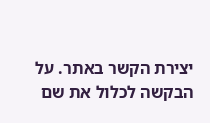יצירת הקשר באתר. על הבקשה לכלול את שם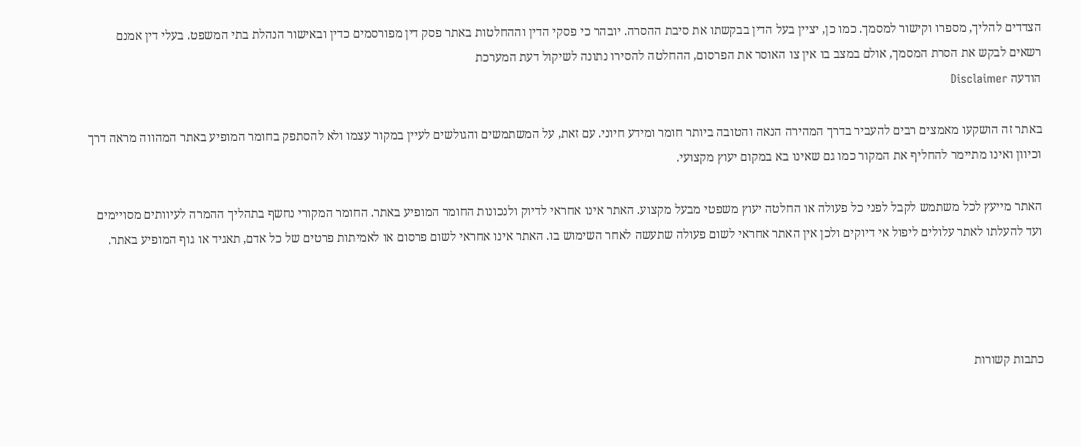הצדדים להליך, מספרו וקישור למסמך. כמו כן, יציין בעל הדין בבקשתו את סיבת ההסרה. יובהר כי פסקי הדין וההחלטות באתר פסק דין מפורסמים כדין ובאישור הנהלת בתי המשפט. בעלי דין אמנם רשאים לבקש את הסרת המסמך, אולם במצב בו אין צו האוסר את הפרסום, ההחלטה להסירו נתונה לשיקול דעת המערכת
הודעה Disclaimer

באתר זה הושקעו מאמצים רבים להעביר בדרך המהירה הנאה והטובה ביותר חומר ומידע חיוני. עם זאת, על המשתמשים והגולשים לעיין במקור עצמו ולא להסתפק בחומר המופיע באתר המהווה מראה דרך וכיוון ואינו מתיימר להחליף את המקור כמו גם שאינו בא במקום יעוץ מקצועי.

האתר מייעץ לכל משתמש לקבל לפני כל פעולה או החלטה יעוץ משפטי מבעל מקצוע. האתר אינו אחראי לדיוק ולנכונות החומר המופיע באתר. החומר המקורי נחשף בתהליך ההמרה לעיוותים מסויימים ועד להעלתו לאתר עלולים ליפול אי דיוקים ולכן אין האתר אחראי לשום פעולה שתעשה לאחר השימוש בו. האתר אינו אחראי לשום פרסום או לאמיתות פרטים של כל אדם, תאגיד או גוף המופיע באתר.




כתבות קשורות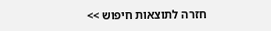חזרה לתוצאות חיפוש >>